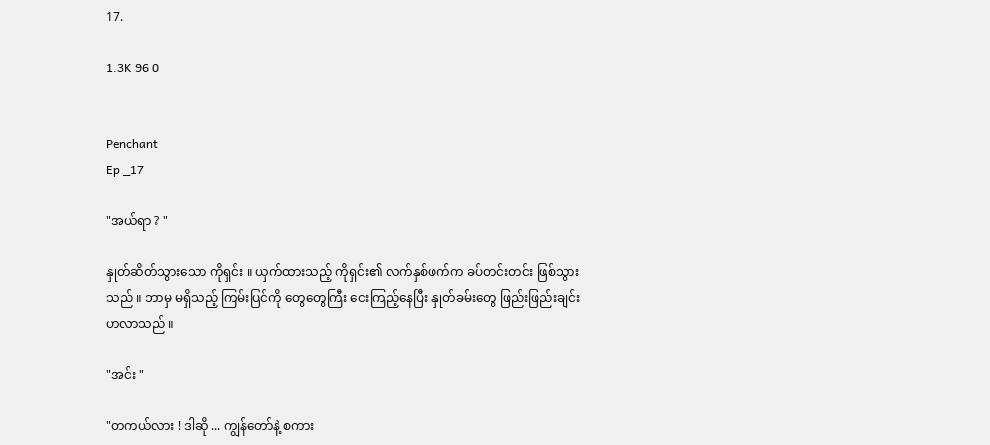17.

1.3K 96 0


Penchant
Ep _17

"အယ်ရာ ? "

နှုတ်ဆိတ်သွားသော ကိုရှင်း ။ ယှက်ထားသည့် ကိုရှင်း၏ လက်နှစ်ဖက်က ခပ်တင်းတင်း ဖြစ်သွားသည် ။ ဘာမှ မရှိသည့် ကြမ်းပြင်ကို တွေတွေကြီး ငေးကြည့်နေပြီး နှုတ်ခမ်းတွေ ဖြည်းဖြည်းချင်း ဟလာသည် ။

"အင်း "

"တကယ်လား ! ဒါဆို ... ကျွန်တော်နဲ့ စကား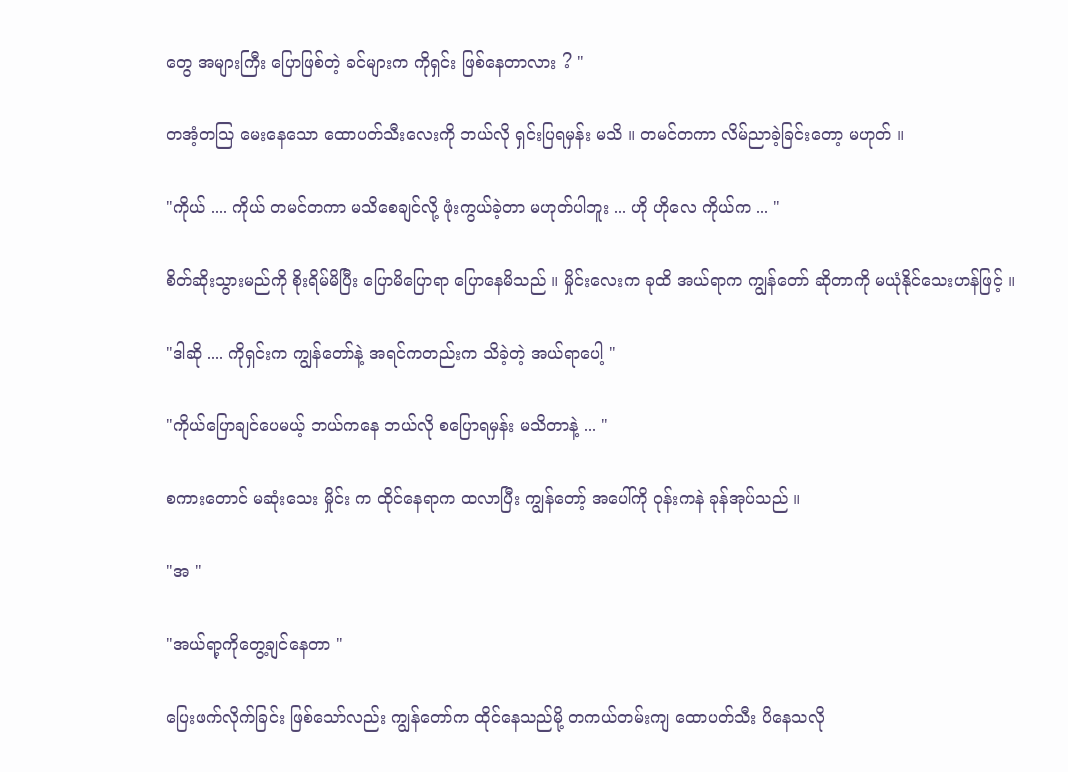တွေ အများကြီး ပြောဖြစ်တဲ့ ခင်များက ကိုရှင်း ဖြစ်နေတာလား ? "

တအံ့တသြ မေးနေသော ထောပတ်သီးလေးကို ဘယ်လို ရှင်းပြရမှန်း မသိ ။ တမင်တကာ လိမ်ညာခဲ့ခြင်းတော့ မဟုတ် ။

"ကိုယ် .... ကိုယ် တမင်တကာ မသိစေချင်လို့ ဖုံးကွယ်ခဲ့တာ မဟုတ်ပါဘူး ... ဟို ဟိုလေ ကိုယ်က ... "

စိတ်ဆိုးသွားမည်ကို စိုးရိမ်မိပြီး ပြောမိပြောရာ ပြောနေမိသည် ။ မှိုင်းလေးက ခုထိ အယ်ရာက ကျွန်တော် ဆိုတာကို မယုံနိုင်သေးဟန်ဖြင့် ။

"ဒါဆို .... ကိုရှင်းက ကျွန်တော်နဲ့ အရင်ကတည်းက သိခဲ့တဲ့ အယ်ရာပေါ့ "

"ကိုယ်ပြောချင်ပေမယ့် ဘယ်ကနေ ဘယ်လို စပြောရမှန်း မသိတာနဲ့ ... "

စကားတောင် မဆုံးသေး မှိုင်း က ထိုင်နေရာက ထလာပြီး ကျွန်တော့် အပေါ်ကို ဝုန်းကနဲ ခုန်အုပ်သည် ။

"အ "

"အယ်ရာ့ကိုတွေ့ချင်နေတာ "

ပြေးဖက်လိုက်ခြင်း ဖြစ်သော်လည်း ကျွန်တော်က ထိုင်နေသည်မို့ တကယ်တမ်းကျ ထောပတ်သီး ပိနေသလို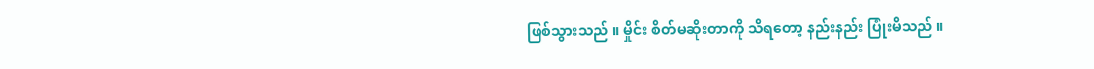ဖြစ်သွားသည် ။ မှိုင်း စိတ်မဆိုးတာကို သိရတော့ နည်းနည်း ပြုံးမိသည် ။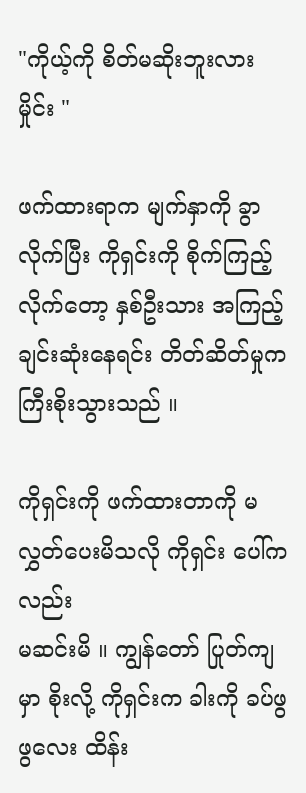"ကိုယ့်ကို စိတ်မဆိုးဘူးလား မှိုင်း "

ဖက်ထားရာက မျက်နှာကို ခွာလိုက်ပြီး ကိုရှင်းကို စိုက်ကြည့်လိုက်တော့ နှစ်ဦးသား အကြည့်ချင်းဆုံးနေရင်း တိတ်ဆိတ်မှုက ကြီးစိုးသွားသည် ။

ကိုရှင်းကို ဖက်ထားတာကို မလွှတ်ပေးမိသလို ကိုရှင်း ပေါ်ကလည်း
မဆင်းမိ ။ ကျွန်တော် ပြုတ်ကျမှာ စိုးလို့ ကိုရှင်းက ခါးကို ခပ်ဖွဖွလေး ထိန်း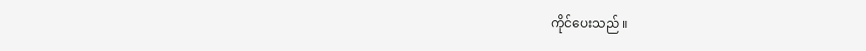ကိုင်ပေးသည် ။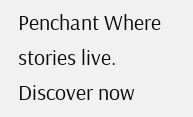Penchant Where stories live. Discover now